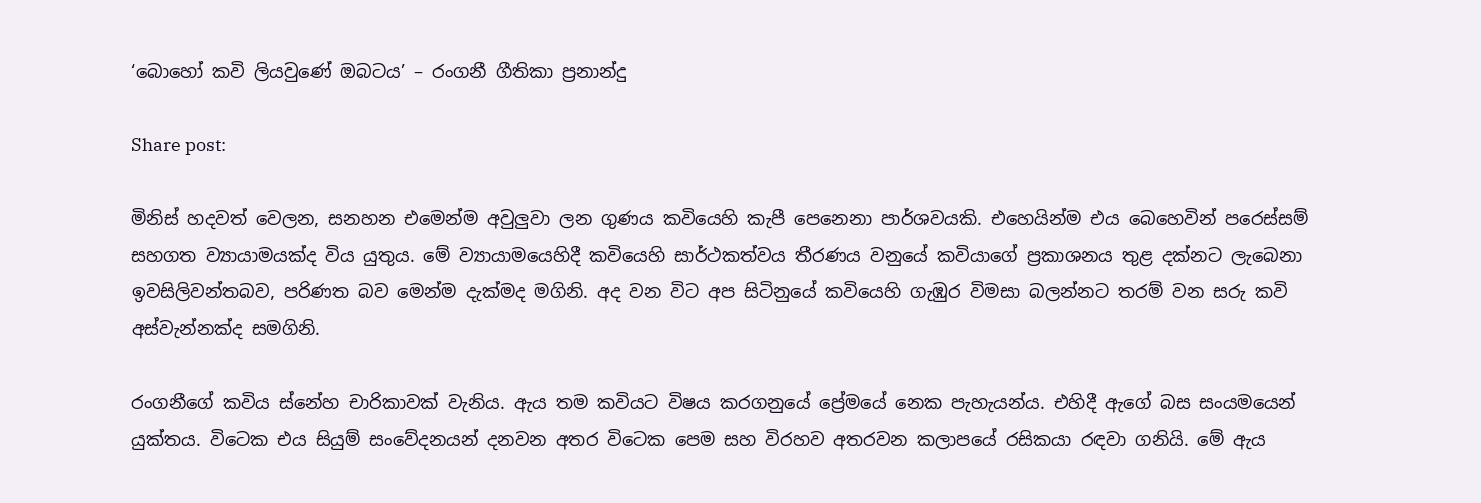‘බොහෝ කවි ලියවුණේ ඔබටය’ – රංගනී ගීතිකා ප්‍රනාන්දු

Share post:

මිනිස් හදවත් වෙලන, සනහන එමෙන්ම අවුලුවා ලන ගුණය කවියෙහි කැපී පෙනෙනා පාර්ශවයකි. එහෙයින්ම එය බෙහෙවින් පරෙස්සම් සහගත ව්‍යායාමයක්ද විය යුතුය. මේ ව්‍යායාමයෙහිදී කවියෙහි සාර්ථකත්වය තීරණය වනුයේ කවියාගේ ප්‍රකාශනය තුළ දක්නට ලැබෙනා ඉවසිලිවන්තබව, පරිණත බව මෙන්ම දැක්මද මගිනි. අද වන විට අප සිටිනුයේ කවියෙහි ගැඹුර විමසා බලන්නට තරම් වන සරු කවි අස්වැන්නක්ද සමගිනි.

රංගනීගේ කවිය ස්නේහ චාරිකාවක් වැනිය. ඇය තම කවියට විෂය කරගනුයේ ප්‍රේමයේ නෙක පැහැයන්ය. එහිදී ඇගේ බස සංයමයෙන් යුක්තය. විටෙක එය සියුම් සංවේදනයන් දනවන අතර විටෙක පෙම සහ විරහව අතරවන කලාපයේ රසිකයා රඳවා ගනියි. මේ ඇය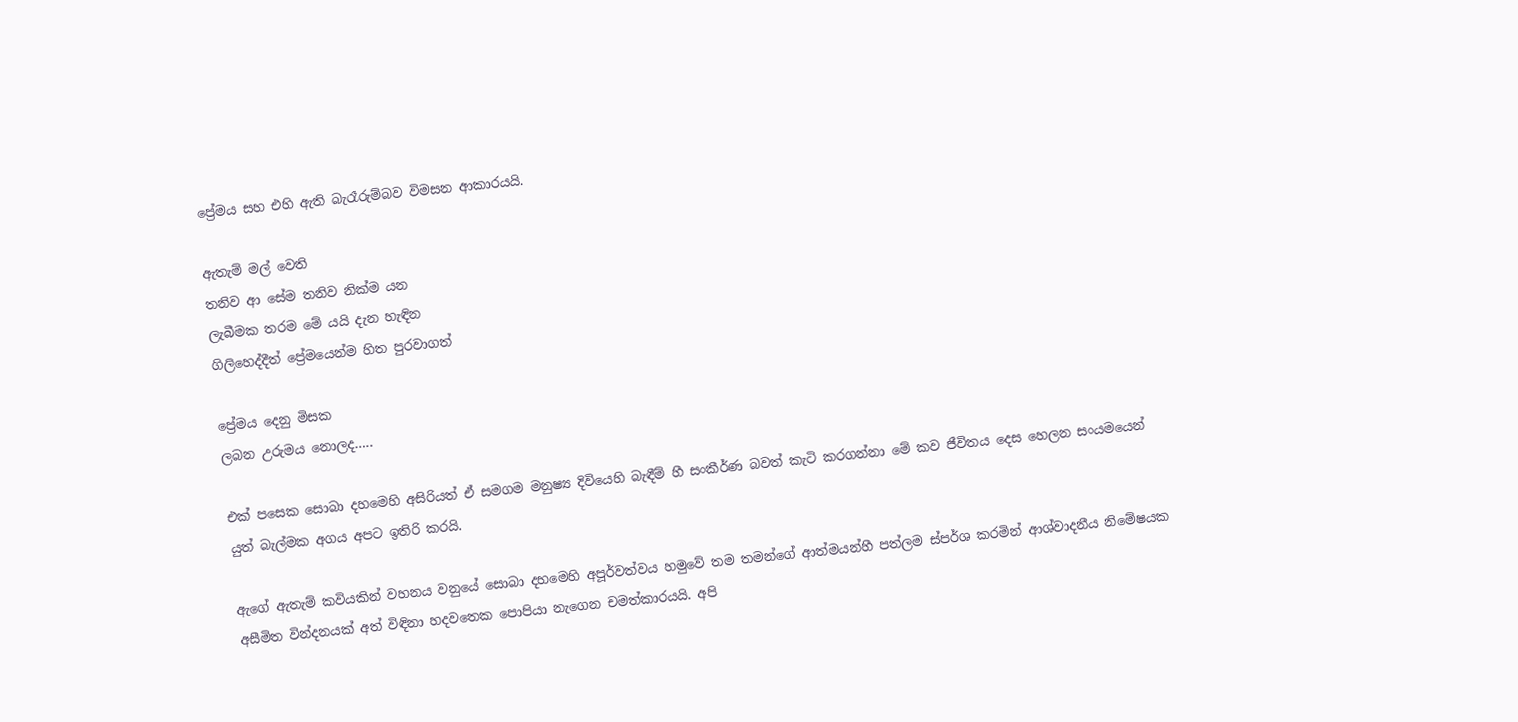ප්‍රේමය සහ එහි ඇති බැරෑරුම්බව විමසන ආකාරයයි.

ඇතැම් මල් වෙති
තනිව ආ සේම තනිව නික්ම යන
ලැබීමක තරම මේ යයි දැන හැඳින
ගිලිහෙද්දීත් ප්‍රේමයෙන්ම හිත පුරවාගත්

ප්‍රේමය දෙනු මිසක
ලබන උරුමය නොලද…..

එක් පසෙක සොබා දහමෙහි අසිරියත් ඒ සමගම මනුෂ්‍ය දිවියෙහි බැඳීම් හී සංකීර්ණ බවත් කැටි කරගන්නා මේ කව ජීවිතය දෙස හෙලන සංයමයෙන් යුත් බැල්මක අගය අපට ඉතිරි කරයි.

ඇගේ ඇතැම් කවියකින් වහනය වනුයේ සොබා දහමෙහි අපූර්වත්වය හමුවේ තම තමන්ගේ ආත්මයන්හී පත්ලම ස්පර්ශ කරමින් ආශ්වාදනීය නිමේෂයක අසීමිත වින්දනයක් අත් විඳිනා හදවතෙක පොපියා නැගෙන චමත්කාරයයි. අපි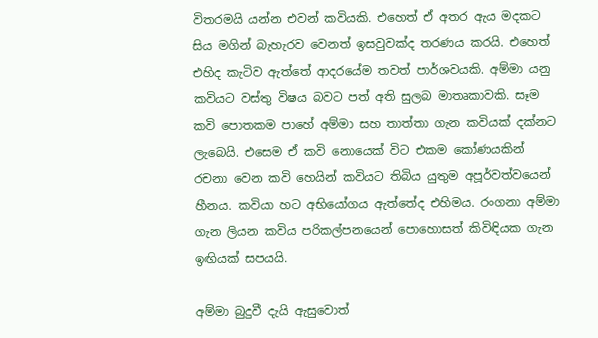විතරමයි යන්න එවන් කවියකි. එහෙත් ඒ අතර ඇය මදකට සිය මගින් බැහැරව වෙනත් ඉසවුවක්ද තරණය කරයි. එහෙත් එහිද කැටිව ඇත්තේ ආදරයේම තවත් පාර්ශවයකි. අම්මා යනු කවියට වස්තු විෂය බවට පත් අති සුලබ මාතෘකාවකි. සෑම කවි පොතකම පාහේ අම්මා සහ තාත්තා ගැන කවියක් දක්නට ලැබෙයි. එසෙම ඒ කවි නොයෙක් විට එකම කෝණයකින් රචනා වෙන කවි හෙයින් කවියට තිබිය යුතුම අපූර්වත්වයෙන් හීනය. කවියා හට අභියෝගය ඇත්තේද එහිමය. රංගනා අම්මා ගැන ලියන කවිය පරිකල්පනයෙන් පොහොසත් කිවිඳියක ගැන ඉඟියක් සපයයි.

අම්මා බුදුවී දැයි ඇසුවොත්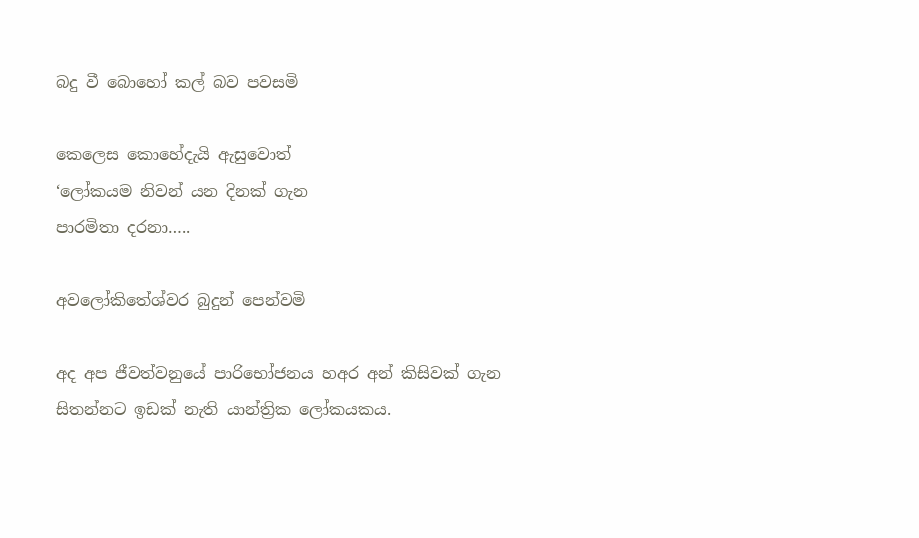බදු වී බොහෝ කල් බව පවසමි

කෙලෙස කොහේදැයි ඇසුවොත්
‘ලෝකයම නිවන් යන දිනක් ගැන
පාරමිතා දරනා…..

අවලෝකිතේශ්වර බුදුන් පෙන්වමි

අද අප ජීවත්වනුයේ පාරිභෝජනය හඅර අන් කිසිවක් ගැන සිතන්නට ඉඩක් නැති යාන්ත්‍රික ලෝකයකය.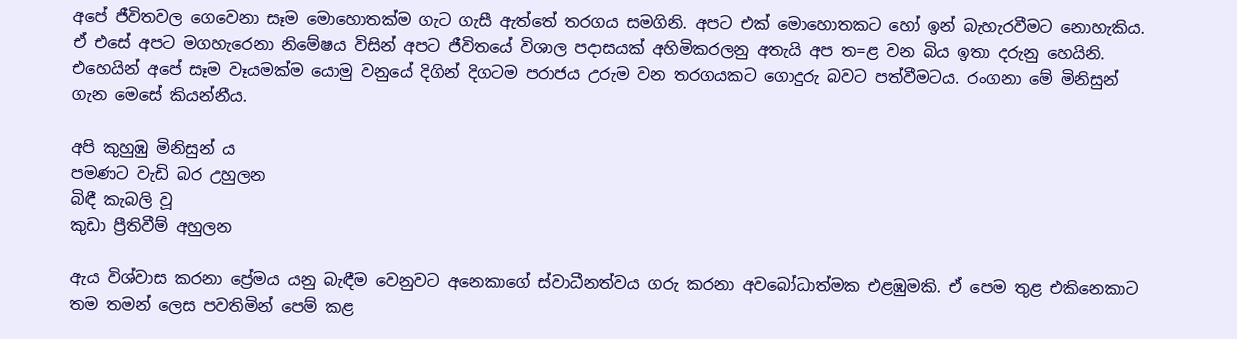අපේ ජීවිතවල ගෙවෙනා සෑම මොහොතක්ම ගැට ගැසී ඇත්තේ තරගය සමගිනි. අපට එක් මොහොතකට හෝ ඉන් බැහැරවීමට නොහැකිය. ඒ එසේ අපට මගහැරෙනා නිමේෂය විසින් අපට ජීවිතයේ විශාල පදාසයක් අහිමිකරලනු අතැයි අප ත=ළ වන බිය ඉතා දරුනු හෙයිනි. එහෙයින් අපේ සෑම වෑයමක්ම යොමු වනුයේ දිගින් දිගටම පරාජය උරුම වන තරගයකට ගොදුරු බවට පත්වීමටය. රංගනා මේ මිනිසුන් ගැන මෙසේ කියන්නීය.

අපි කුහුඹු මිනිසුන් ය
පමණට වැඩි බර උහුලන
බිඳී කැබලි වූ
කුඩා ප්‍රීතිවීම් අහුලන

ඇය විශ්වාස කරනා ප්‍රේමය යනු බැඳීම වෙනුවට අනෙකාගේ ස්වාධීනත්වය ගරු කරනා අවබෝධාත්මක එළඹුමකි. ඒ පෙම තුළ එකිනෙකාට තම තමන් ලෙස පවතිමින් පෙම් කළ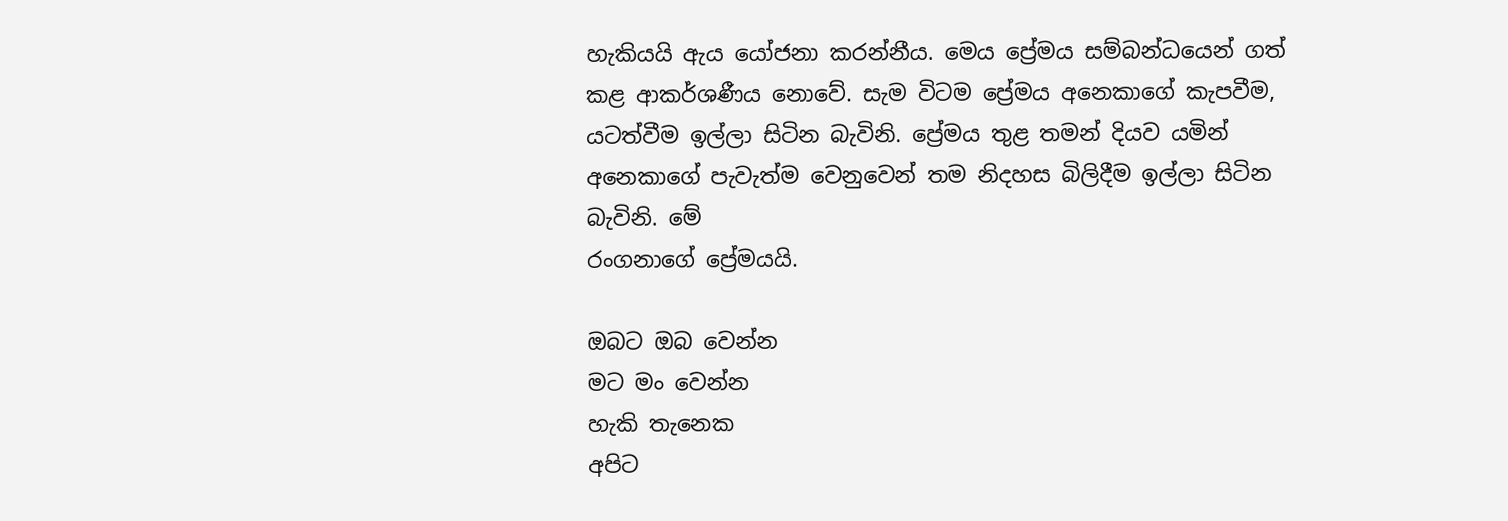හැකියයි ඇය යෝජනා කරන්නීය. මෙය ප්‍රේමය සම්බන්ධයෙන් ගත් කළ ආකර්ශණීය නොවේ. සැම විටම ප්‍රේමය අනෙකාගේ කැපවීම, යටත්වීම ඉල්ලා සිටින බැවිනි. ප්‍රේමය තුළ තමන් දියව යමින් අනෙකාගේ පැවැත්ම වෙනුවෙන් තම නිදහස බිලිදීම ඉල්ලා සිටින බැවිනි. මේ
රංගනාගේ ප්‍රේමයයි.

ඔබට ඔබ වෙන්න
මට මං වෙන්න
හැකි තැනෙක
අපිට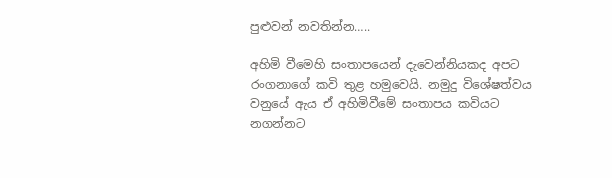පුළුවන් නවතින්න…..

අහිමි වීමෙහි සංතාපයෙන් දැවෙන්නියකද අපට රංගනාගේ කවි තුළ හමුවෙයි. නමුදු විශේෂත්වය වනුයේ ඇය ඒ අහිමිවීමේ සංතාපය කවියට නගන්නට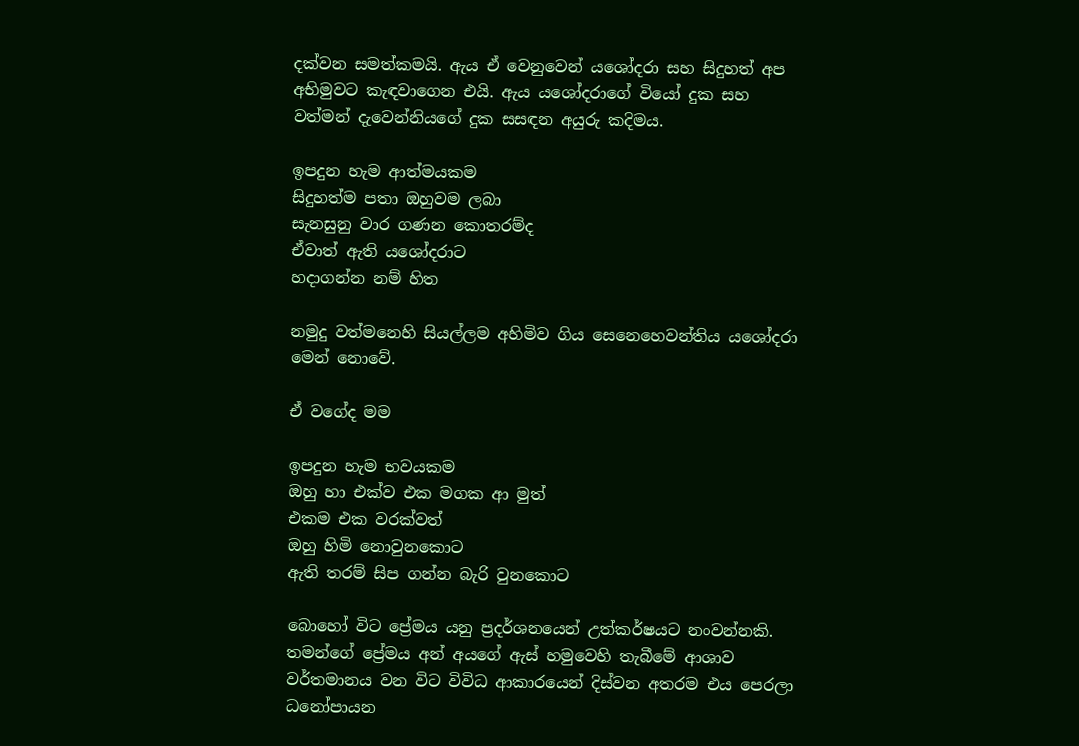දක්වන සමත්කමයි. ඇය ඒ වෙනුවෙන් යශෝදරා සහ සිදුහත් අප අභිමුවට කැඳවාගෙන එයි. ඇය යශෝදරාගේ වියෝ දුක සහ වත්මන් දැවෙන්නියගේ දුක සසඳන අයුරු කදිමය.

ඉපදුන හැම ආත්මයකම
සිදුහත්ම පතා ඔහුවම ලබා
සැනසුනු වාර ගණන කොතරම්ද
ඒවාත් ඇති යශෝදරාට
හදාගන්න නම් හිත

නමුදු වත්මනෙහි සියල්ලම අහිමිව ගිය සෙනෙහෙවන්තිය යශෝදරා මෙන් නොවේ.

ඒ වගේද මම

ඉපදුන හැම භවයකම
ඔහු හා එක්ව එක මගක ආ මුත්
එකම එක වරක්වත්
ඔහු හිමි නොවුනකොට
ඇති තරම් සිප ගන්න බැරි වුනකොට

බොහෝ විට ප්‍රේමය යනු ප්‍රදර්ශනයෙන් උත්කර්ෂයට නංවන්නකි. තමන්ගේ ප්‍රේමය අන් අයගේ ඇස් හමුවෙහි තැබීමේ ආශාව වර්තමානය වන විට විවිධ ආකාරයෙන් දිස්වන අතරම එය පෙරලා ධනෝපායන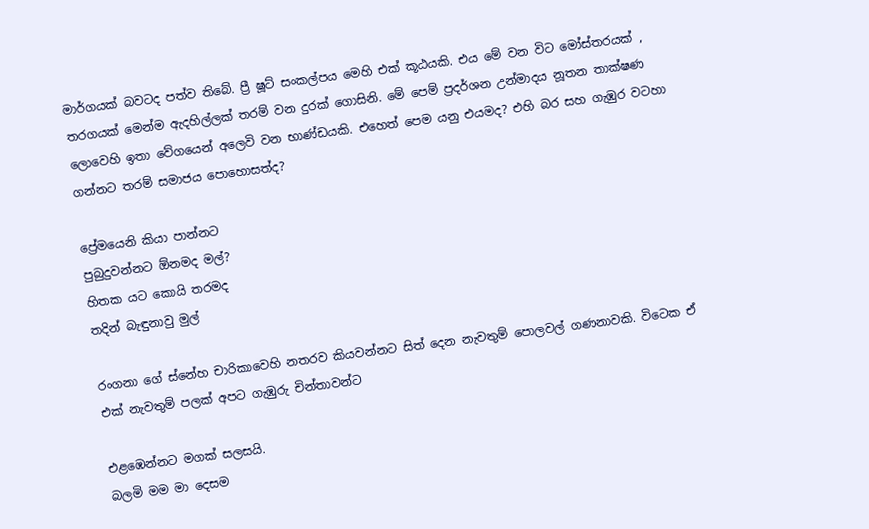මාර්ගයක් බවටද පත්ව තිබේ. ප්‍රී ෂූට් සංකල්පය මෙහි එක් කූඨයකි. එය මේ වන විට මෝස්තරයක් , තරගයක් මෙන්ම ඇදහිල්ලක් තරම් වන දුරක් ගොසිනි. මේ පෙම් ප්‍රදර්ශන උන්මාදය නූතන තාක්ෂණ ලොවෙහි ඉතා වේගයෙන් අලෙවි වන භාණ්ඩයකි. එහෙත් පෙම යනු එයමද? එහි බර සහ ගැඹුර වටහා ගන්නට තරම් සමාජය පොහොසත්ද?

ප්‍රේමයෙනි කියා පාන්නට
පුබුදුවන්නට ඕනමද මල්?
හිතක යට කොයි තරමද
තදින් බැඳුනාවු මුල්

රංගනා ගේ ස්නේහ චාරිකාවෙහි නතරව කියවන්නට සිත් දෙන නැවතුම් පොලවල් ගණනාවකි. විටෙක ඒ එක් නැවතුම් පලක් අපට ගැඹුරු චින්තාවන්ට

එළඹෙන්නට මගක් සලසයි.
බලමි මම මා දෙසම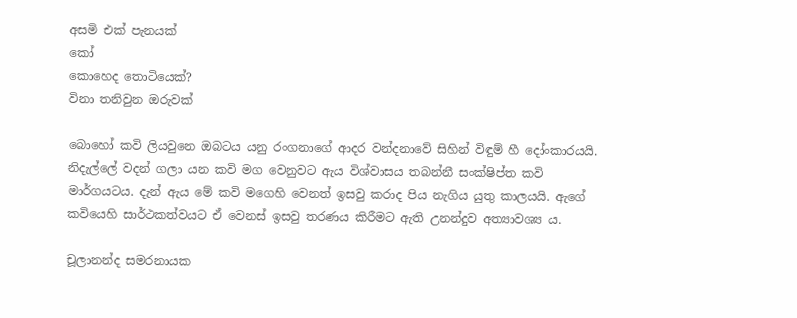අසමි එක් පැනයක්
කෝ
කොහෙද තොටියෙක්?
විනා තනිවුන ඔරුවක්

බොහෝ කවි ලියවුනෙ ඔබටය යනු රංගනාගේ ආදර වන්දනාවේ සිහින් විඳුම් හී දෝංකාරයයි. නිදැල්ලේ වදන් ගලා යන කවි මග වෙනුවට ඇය විශ්වාසය තබන්නී සංක්ෂිප්ත කවි මාර්ගයටය. දැන් ඇය මේ කවි මගෙහි වෙනත් ඉසවු කරාද පිය නැගිය යුතු කාලයයි. ඇගේ කවියෙහි සාර්ථකත්වයට ඒ වෙනස් ඉසවු තරණය කිරීමට ඇති උනන්දුව අත්‍යාවශ්‍ය ය.

චූලානන්ද සමරනායක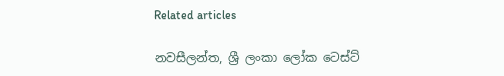Related articles

නවසීලන්ත, ශ්‍රී ලංකා ලෝක ටෙස්ට්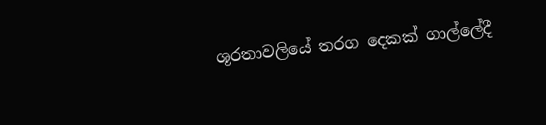ශූරතාවලියේ තරග දෙකක් ගාල්ලේදී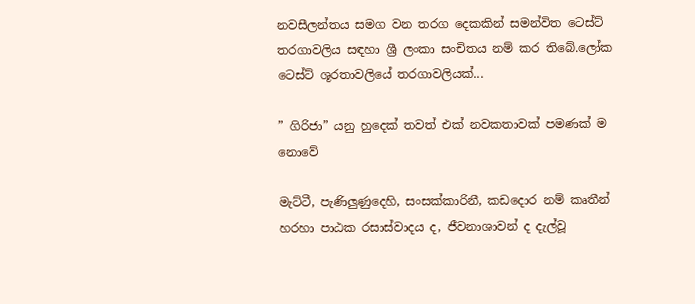නවසීලන්තය සමග වන තරග දෙකකින් සමන්විත ටෙස්ට් තරගාවලිය සඳහා ශ්‍රී ලංකා සංචිතය නම් කර තිබේ.ලෝක ටෙස්ට් ශූරතාවලියේ තරගාවලියක්...

” ගිරිජා” යනු හුදෙක් තවත් එක් නවකතාවක් පමණක් ම නොවේ

මැට්ටී, පැණිලුණුදෙහි, සංසක්කාරිනී, කඩදොර නම් කෘතීන් හරහා පාඨක රසාස්වාදය ද, ජීවනාශාවන් ද දැල්වූ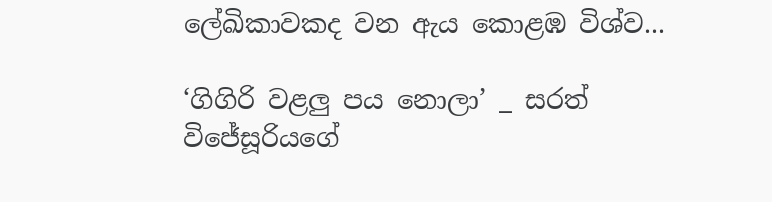ලේඛිකාවකද වන ඇය කොළඹ විශ්ව...

‘ගිගිරි වළලු පය නොලා’ _ සරත් විජේසූරියගේ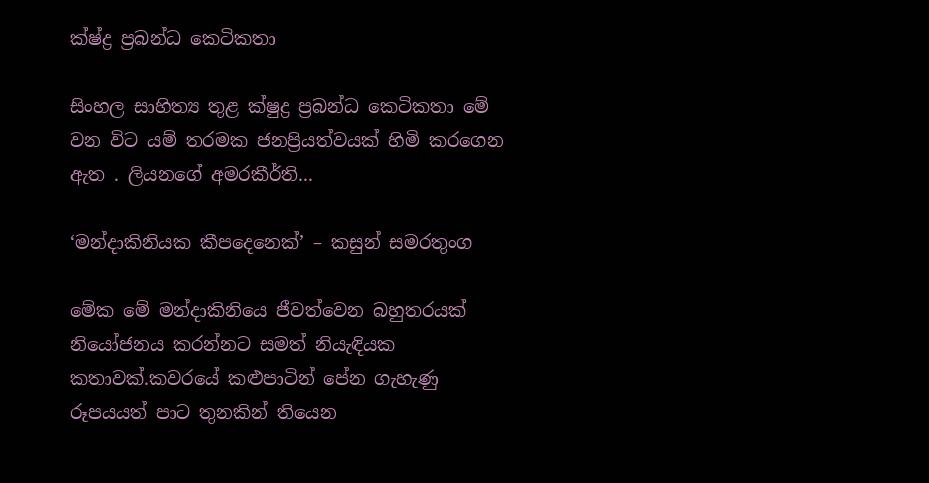ක්ෂ්ද්‍ර ප්‍රබන්ධ කෙටිකතා

සිංහල සාහිත්‍ය තුළ ක්ෂුද්‍ර ප්‍රබන්ධ කෙටිකතා මේ වන විට යම් තරමක ජනප්‍රියත්වයක් හිමි කරගෙන ඇත . ලියනගේ අමරකීර්ති...

‘මන්දාකිනියක කීපදෙනෙක්’ – කසුන් සමරතුංග

මේක මේ මන්දාකිනියෙ ජීවත්වෙන බහුතරයක් නියෝජනය කරන්නට සමත් නියැඳියක කතාවක්.කවරයේ කළුපාටින් පේන ගැහැණු රූපයයත් පාට තුනකින් තියෙන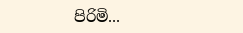පිරිමි...